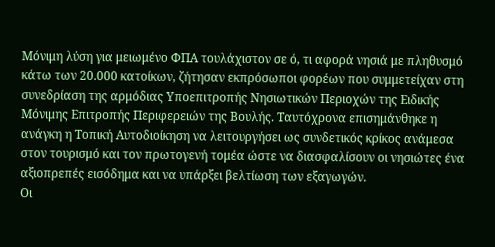Μόνιμη λύση για μειωμένο ΦΠΑ τουλάχιστον σε ό, τι αφορά νησιά με πληθυσμό κάτω των 20.000 κατοίκων, ζήτησαν εκπρόσωποι φορέων που συμμετείχαν στη συνεδρίαση της αρμόδιας Υποεπιτροπής Νησιωτικών Περιοχών της Ειδικής Μόνιμης Επιτροπής Περιφερειών της Βουλής. Ταυτόχρονα επισημάνθηκε η ανάγκη η Τοπική Αυτοδιοίκηση να λειτουργήσει ως συνδετικός κρίκος ανάμεσα στον τουρισμό και τον πρωτογενή τομέα ώστε να διασφαλίσουν οι νησιώτες ένα αξιοπρεπές εισόδημα και να υπάρξει βελτίωση των εξαγωγών.
Οι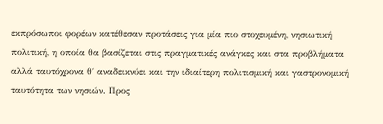εκπρόσωποι φορέων κατέθεσαν προτάσεις για μία πιο στοχευμένη, νησιωτική πολιτική, η οποία θα βασίζεται στις πραγματικές ανάγκες και στα προβλήματα αλλά ταυτόχρονα θ΄ αναδεικνύει και την ιδιαίτερη πολιτισμική και γαστρονομική ταυτότητα των νησιών. Προς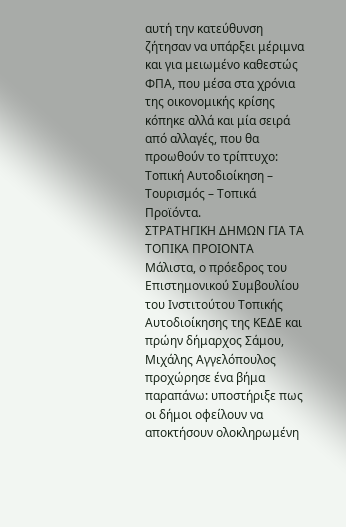αυτή την κατεύθυνση ζήτησαν να υπάρξει μέριμνα και για μειωμένο καθεστώς ΦΠΑ, που μέσα στα χρόνια της οικονομικής κρίσης κόπηκε αλλά και μία σειρά από αλλαγές, που θα προωθούν το τρίπτυχο: Τοπική Αυτοδιοίκηση – Τουρισμός – Τοπικά Προϊόντα.
ΣΤΡΑΤΗΓΙΚΗ ΔΗΜΩΝ ΓΙΑ ΤΑ ΤΟΠΙΚΑ ΠΡΟΙΟΝΤΑ
Μάλιστα, ο πρόεδρος του Επιστημονικού Συμβουλίου του Ινστιτούτου Τοπικής Αυτοδιοίκησης της ΚΕΔΕ και πρώην δήμαρχος Σάμου, Μιχάλης Αγγελόπουλος προχώρησε ένα βήμα παραπάνω: υποστήριξε πως οι δήμοι οφείλουν να αποκτήσουν ολοκληρωμένη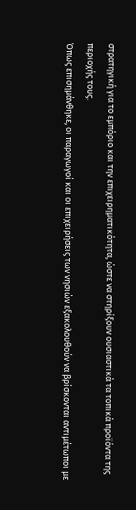στρατηγική για το εμπόριο και την επιχειρηματικότητα, ώστε να στηρίξουν ουσιαστικά τα τοπικά προϊόντα της περιοχής τους.
Όπως επισημάνθηκε, οι παραγωγοί και οι επιχειρήσεις των νησιών εξακολουθούν να βρίσκονται αντιμέτωποι με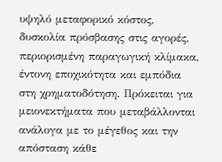υψηλό μεταφορικό κόστος, δυσκολία πρόσβασης στις αγορές, περιορισμένη παραγωγική κλίμακα, έντονη εποχικότητα και εμπόδια στη χρηματοδότηση. Πρόκειται για μειονεκτήματα που μεταβάλλονται ανάλογα με το μέγεθος και την απόσταση κάθε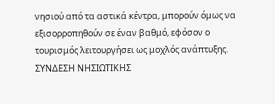νησιού από τα αστικά κέντρα, μπορούν όμως να εξισορροπηθούν σε έναν βαθμό, εφόσον ο τουρισμός λειτουργήσει ως μοχλός ανάπτυξης.
ΣΥΝΔΕΣΗ ΝΗΣΙΩΤΙΚΗΣ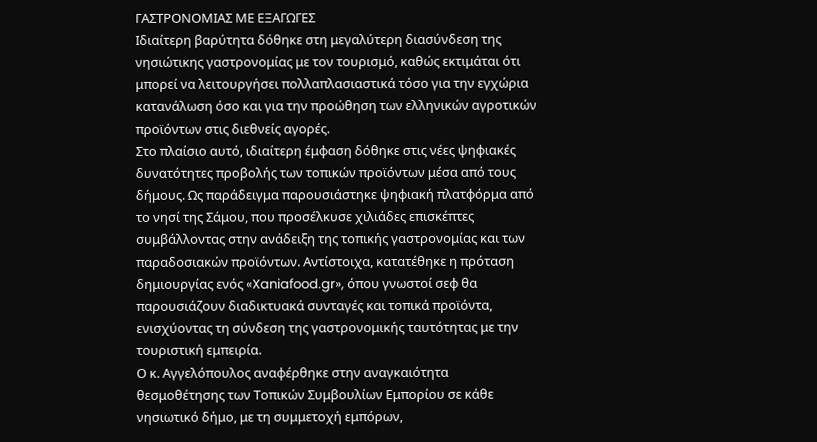ΓΑΣΤΡΟΝΟΜΙΑΣ ΜΕ ΕΞΑΓΩΓΕΣ
Ιδιαίτερη βαρύτητα δόθηκε στη μεγαλύτερη διασύνδεση της νησιώτικης γαστρονομίας με τον τουρισμό, καθώς εκτιμάται ότι μπορεί να λειτουργήσει πολλαπλασιαστικά τόσο για την εγχώρια κατανάλωση όσο και για την προώθηση των ελληνικών αγροτικών προϊόντων στις διεθνείς αγορές.
Στο πλαίσιο αυτό, ιδιαίτερη έμφαση δόθηκε στις νέες ψηφιακές δυνατότητες προβολής των τοπικών προϊόντων μέσα από τους δήμους. Ως παράδειγμα παρουσιάστηκε ψηφιακή πλατφόρμα από το νησί της Σάμου, που προσέλκυσε χιλιάδες επισκέπτες συμβάλλοντας στην ανάδειξη της τοπικής γαστρονομίας και των παραδοσιακών προϊόντων. Αντίστοιχα, κατατέθηκε η πρόταση δημιουργίας ενός «Xaniafood.gr», όπου γνωστοί σεφ θα παρουσιάζουν διαδικτυακά συνταγές και τοπικά προϊόντα, ενισχύοντας τη σύνδεση της γαστρονομικής ταυτότητας με την τουριστική εμπειρία.
Ο κ. Αγγελόπουλος αναφέρθηκε στην αναγκαιότητα θεσμοθέτησης των Τοπικών Συμβουλίων Εμπορίου σε κάθε νησιωτικό δήμο, με τη συμμετοχή εμπόρων,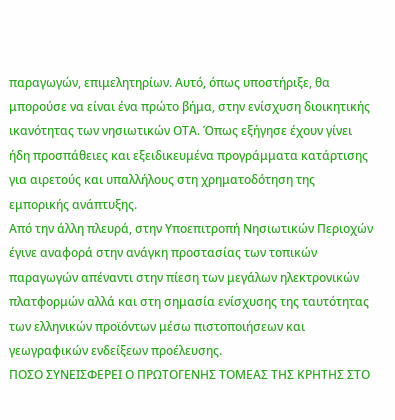παραγωγών, επιμελητηρίων. Αυτό, όπως υποστήριξε, θα μπορούσε να είναι ένα πρώτο βήμα, στην ενίσχυση διοικητικής ικανότητας των νησιωτικών ΟΤΑ. Όπως εξήγησε έχουν γίνει ήδη προσπάθειες και εξειδικευμένα προγράμματα κατάρτισης για αιρετούς και υπαλλήλους στη χρηματοδότηση της εμπορικής ανάπτυξης.
Από την άλλη πλευρά, στην Υποεπιτροπή Νησιωτικών Περιοχών έγινε αναφορά στην ανάγκη προστασίας των τοπικών παραγωγών απέναντι στην πίεση των μεγάλων ηλεκτρονικών πλατφορμών αλλά και στη σημασία ενίσχυσης της ταυτότητας των ελληνικών προϊόντων μέσω πιστοποιήσεων και γεωγραφικών ενδείξεων προέλευσης.
ΠΟΣΟ ΣΥΝΕΙΣΦΕΡΕΙ Ο ΠΡΩΤΟΓΕΝΗΣ ΤΟΜΕΑΣ ΤΗΣ ΚΡΗΤΗΣ ΣΤΟ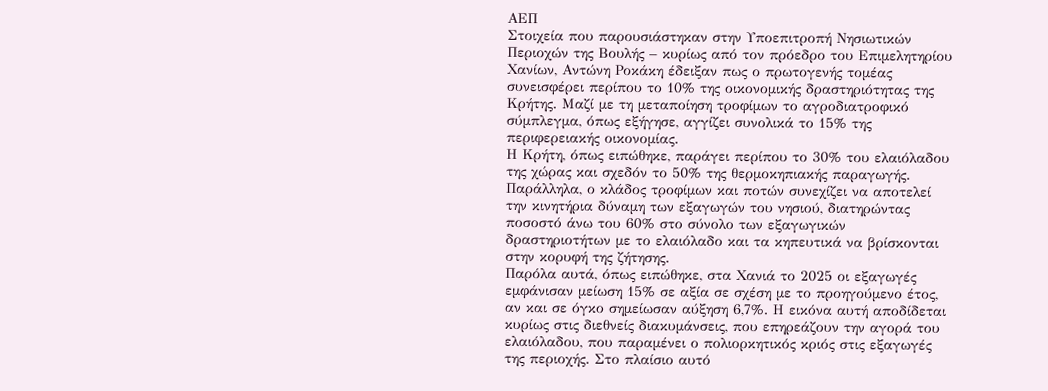ΑΕΠ
Στοιχεία που παρουσιάστηκαν στην Υποεπιτροπή Νησιωτικών Περιοχών της Βουλής – κυρίως από τον πρόεδρο του Επιμελητηρίου Χανίων, Αντώνη Ροκάκη έδειξαν πως ο πρωτογενής τομέας συνεισφέρει περίπου το 10% της οικονομικής δραστηριότητας της Κρήτης. Μαζί με τη μεταποίηση τροφίμων το αγροδιατροφικό σύμπλεγμα, όπως εξήγησε, αγγίζει συνολικά το 15% της περιφερειακής οικονομίας.
Η Κρήτη, όπως ειπώθηκε, παράγει περίπου το 30% του ελαιόλαδου της χώρας και σχεδόν το 50% της θερμοκηπιακής παραγωγής. Παράλληλα, ο κλάδος τροφίμων και ποτών συνεχίζει να αποτελεί την κινητήρια δύναμη των εξαγωγών του νησιού, διατηρώντας ποσοστό άνω του 60% στο σύνολο των εξαγωγικών δραστηριοτήτων με το ελαιόλαδο και τα κηπευτικά να βρίσκονται στην κορυφή της ζήτησης.
Παρόλα αυτά, όπως ειπώθηκε, στα Χανιά το 2025 οι εξαγωγές εμφάνισαν μείωση 15% σε αξία σε σχέση με το προηγούμενο έτος, αν και σε όγκο σημείωσαν αύξηση 6,7%. Η εικόνα αυτή αποδίδεται κυρίως στις διεθνείς διακυμάνσεις, που επηρεάζουν την αγορά του ελαιόλαδου, που παραμένει ο πολιορκητικός κριός στις εξαγωγές της περιοχής. Στο πλαίσιο αυτό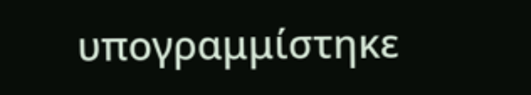υπογραμμίστηκε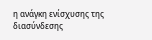η ανάγκη ενίσχυσης της διασύνδεσης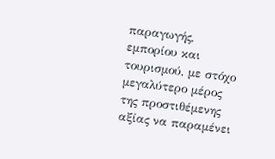παραγωγής, εμπορίου και τουρισμού, με στόχο μεγαλύτερο μέρος της προστιθέμενης αξίας να παραμένει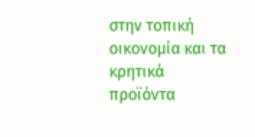στην τοπική οικονομία και τα κρητικά προϊόντα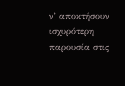ν’ αποκτήσουν ισχυρότερη παρουσία στις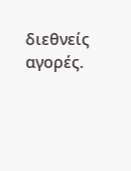διεθνείς αγορές.